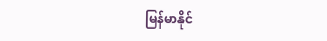မြန်မာနိုင်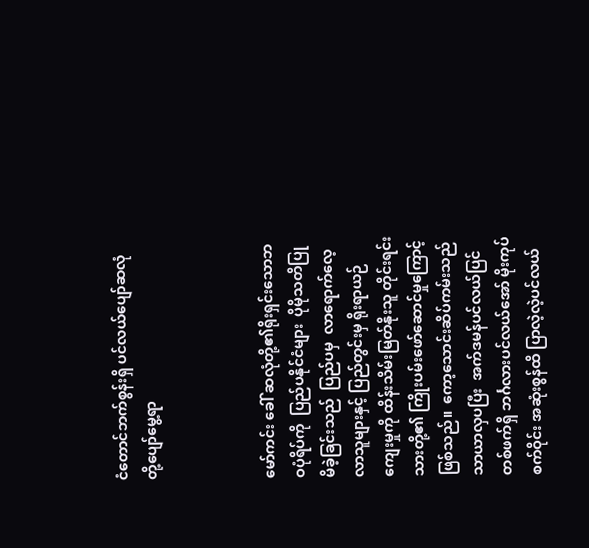ငံတောင်ဘက်စွန်းရှိ ပင်လယ်ပျော်ဆလုံတို့ပျော်မွေ့ရာ



မော်ကင်း ခေါ် ဆလုံတို့၏ရိုးရှင်းသောဘဝပုံရိပ်ကို  ပြည်ပနိုင်ငံများ  ပိုမိုသတိပြုမိခဲ့ခြင်းသည်  ပြည်ပမှ  လာရောက်လေ့လာသူများနှင့် ပြည်တွင်းမှ ရိုးရာယဉ်ကျေးမှုကို ထိန်းသိမ်းမြတ်နိုးသူ တိုင်းရင်းသားတို့၏ ကြိုးပမ်းဖော်ဆောင်မှုကြောင့်ဖြစ်သည်။  ကော့သောင်းဆိပ်ကမ်းသည် သာယာလှပပြီး  အက်ဒမန်ပင်လယ်ပြင်တစ်ဖက်ရှိ ဘင်္ဂလားပင်လယ်အော် မိုးကုပ်စက်ဝိုင်း အဆုံးစွန်ထိ ပြာလဲ့လဲ့ပင်လယ်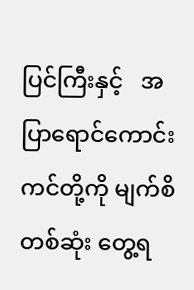ပြင်ကြီးနှင့်   အပြာရောင်ကောင်းကင်တို့ကို မျက်စိတစ်ဆုံး တွေ့ရ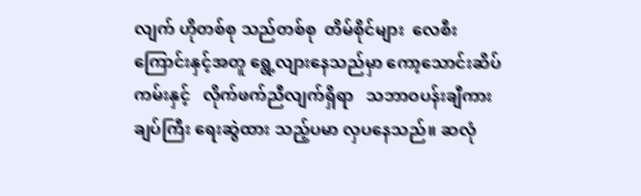လျက် ဟိုတစ်စု သည်တစ်စု  တိမ်စိုင်များ  လေစီးကြောင်းနှင့်အတူ ရွေ့လျားနေသည်မှာ ကော့သောင်းဆိပ်ကမ်းနှင့်   လိုက်ဖက်ညီလျက်ရှိရာ   သဘာဝပန်းချီကားချပ်ကြီး ရေးဆွဲထား သည့်ပမာ လှပနေသည်။ ဆလုံ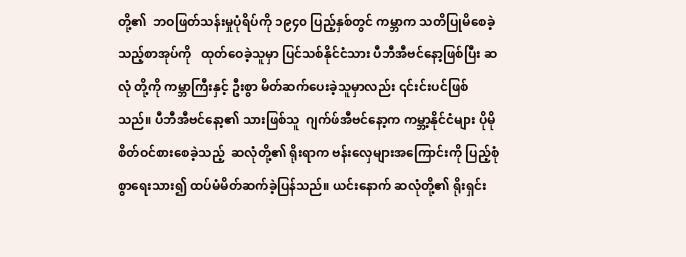တို့၏  ဘဝဖြတ်သန်းမှုပုံရိပ်ကို ၁၉၄၀ ပြည့်နှစ်တွင် ကမ္ဘာက သတိပြုမိစေခဲ့သည့်စာအုပ်ကို   ထုတ်ဝေခဲ့သူမှာ ပြင်သစ်နိုင်ငံသား ပီဘီအီဗင်နော့ဖြစ်ပြီး ဆလုံ တို့ကို ကမ္ဘာကြီးနှင့် ဦးစွာ မိတ်ဆက်ပေးခဲ့သူမှာလည်း ၎င်းင်းပင်ဖြစ်သည်။ ပီဘီအီဗင်နော့၏ သားဖြစ်သူ  ဂျက်ဖ်အီဗင်နော့က ကမ္ဘာ့နိုင်ငံများ ပိုမိုစိတ်ဝင်စားစေခဲ့သည့်  ဆလုံတို့၏ ရိုးရာက ဗန်းလှေများအကြောင်းကို ပြည့်စုံစွာရေးသား၍ ထပ်မံမိတ်ဆက်ခဲ့ပြန်သည်။ ယင်းနောက် ဆလုံတို့၏ ရိုးရှင်း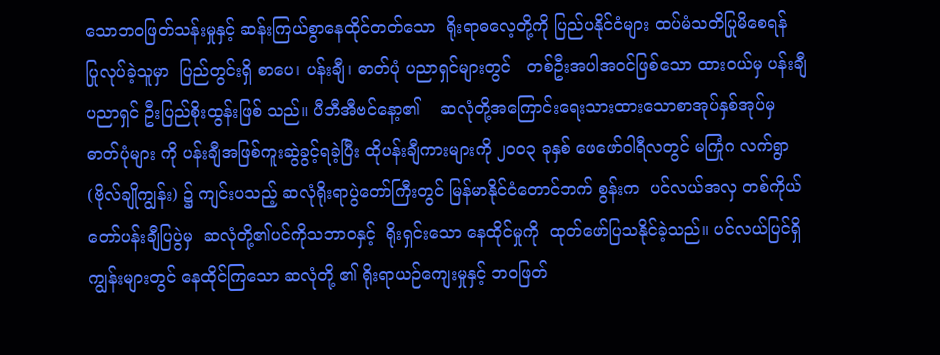သောဘဝဖြတ်သန်းမှုနှင့် ဆန်းကြယ်စွာနေထိုင်တတ်သော  ရိုးရာဓလေ့တို့ကို ပြည်ပနိုင်ငံများ ထပ်မံသတိပြုမိစေရန်   ပြုလုပ်ခဲ့သူမှာ  ပြည်တွင်းရှိ စာပေ၊ ပန်းချီ၊ ဓာတ်ပုံ ပညာရှင်များတွင်   တစ်ဦးအပါအဝင်ဖြစ်သော ထားဝယ်မှ ပန်းချီပညာရှင် ဦးပြည်စိုးထွန်းဖြစ် သည်။ ပီဘီအီဗင်နော့၏    ဆလုံတို့အကြောင်းရေးသားထားသောစာအုပ်နှစ်အုပ်မှ ဓာတ်ပုံများ ကို ပန်းချီအဖြစ်ကူးဆွဲခွင့်ရခဲ့ပြီး ထိုပန်းချီကားများကို ၂၀၀၃ ခုနှစ် ဖေဖော်ဝါရီလတွင် မကြုံဂ လက်ရွာ (ဗိုလ်ချိုကျွန်း) ၌ ကျင်းပသည့် ဆလုံရိုးရာပွဲတော်ကြီးတွင် မြန်မာနိုင်ငံတောင်ဘက် စွန်းက  ပင်လယ်အလှ တစ်ကိုယ်တော်ပန်းချီပြပွဲမှ  ဆလုံတို့၏ပင်ကိုသဘာဝနှင့်  ရိုးရှင်းသော နေထိုင်မှုကို  ထုတ်ဖော်ပြသနိုင်ခဲ့သည်။ ပင်လယ်ပြင်ရှိကျွန်းများတွင် နေထိုင်ကြသော ဆလုံတို့ ၏ ရိုးရာယဉ်ကျေးမှုနှင့် ဘဝဖြတ်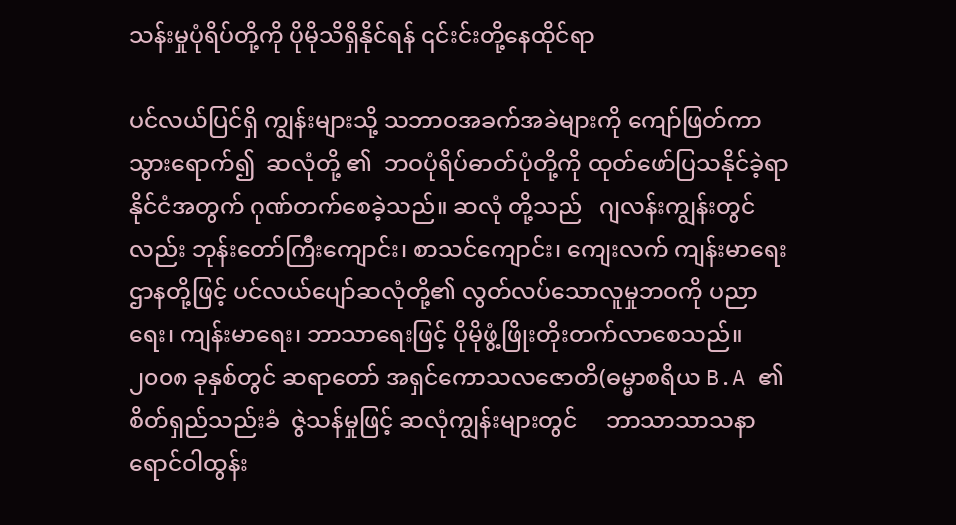သန်းမှုပုံရိပ်တို့ကို ပိုမိုသိရှိနိုင်ရန် ၎င်းင်းတို့နေထိုင်ရာ

ပင်လယ်ပြင်ရှိ ကျွန်းများသို့ သဘာဝအခက်အခဲများကို ကျော်ဖြတ်ကာ သွားရောက်၍  ဆလုံတို့ ၏  ဘဝပုံရိပ်ဓာတ်ပုံတို့ကို ထုတ်ဖော်ပြသနိုင်ခဲ့ရာ   နိုင်ငံအတွက် ဂုဏ်တက်စေခဲ့သည်။ ဆလုံ တို့သည်   ဂျလန်းကျွန်းတွင်လည်း ဘုန်းတော်ကြီးကျောင်း၊ စာသင်ကျောင်း၊ ကျေးလက် ကျန်းမာရေးဌာနတို့ဖြင့် ပင်လယ်ပျော်ဆလုံတို့၏ လွတ်လပ်သောလူမှုဘဝကို ပညာရေး၊ ကျန်းမာရေး၊ ဘာသာရေးဖြင့် ပိုမိုဖွံ့ဖြိုးတိုးတက်လာစေသည်။ ၂၀၀၈ ခုနှစ်တွင် ဆရာတော် အရှင်ကောသလဇောတိ(ဓမ္မာစရိယ B.A ၏စိတ်ရှည်သည်းခံ  ဇွဲသန်မှုဖြင့် ဆလုံကျွန်းများတွင်     ဘာသာသာသနာရောင်ဝါထွန်း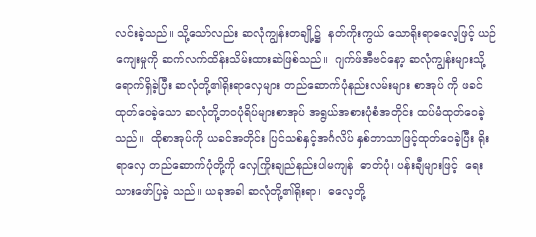လင်းခဲ့သည်။ သို့သော်လည်း ဆလုံကျွန်းတချို့၌  နတ်ကိုးကွယ် သောရိုးရာဓလေ့ဖြင့် ယဉ်ကျေးမှုကို ဆက်လက်ထိန်းသိမ်းထားဆဲဖြစ်သည်။  ဂျက်ဖ်အီဗင်နော့ ဆလုံကျွန်းများသို့ရောက်ရှိခဲ့ပြီး ဆလုံတို့၏ရိုးရာလှေများ တည်ဆောက်ပုံနည်းလမ်းများ စာအုပ် ကို ဖခင်ထုတ်ဝေခဲ့သော ဆလုံတို့ဘဝပုံရိပ်များစာအုပ် အရွယ်အစားပုံစံအတိုင်း ထပ်မံထုတ်ဝေခဲ့ သည်။  ထိုစာအုပ်ကို ယခင်အတိုင်း ပြင်သစ်နှင့်အင်္ဂလိပ် နှစ်ဘာသာဖြင့်ထုတ်ဝေခဲ့ပြီး ရိုးရာလှေ တည်ဆောက်ပုံတို့ကို လှေကြိုးချည်နည်းပါမကျန်  ဓာတ်ပုံ၊ ပန်းချီများဖြင့်  ရေးသားဖော်ပြခဲ့ သည်။ ယခုအခါ ဆလုံတို့၏ရိုးရာ၊  ဓလေ့တို့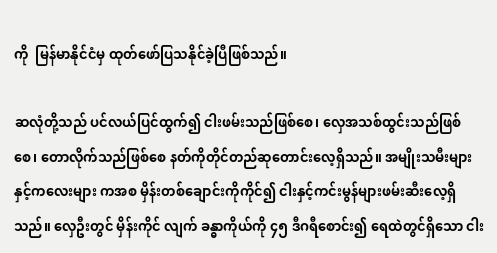ကို  မြန်မာနိုင်ငံမှ ထုတ်ဖော်ပြသနိုင်ခဲ့ပြီဖြစ်သည်။

ဆလုံတို့သည် ပင်လယ်ပြင်ထွက်၍ ငါးဖမ်းသည်ဖြစ်စေ၊ လှေအသစ်ထွင်းသည်ဖြစ်စေ၊ တောလိုက်သည်ဖြစ်စေ နတ်ကိုတိုင်တည်ဆုတောင်းလေ့ရှိသည်။ အမျိုးသမီးများနှင့်ကလေးများ ကအစ မှိန်းတစ်ချောင်းကိုကိုင်၍ ငါးနှင့်ကင်းမွန်များဖမ်းဆီးလေ့ရှိသည်။ လှေဦးတွင် မှိန်းကိုင် လျက် ခန္ဓာကိုယ်ကို ၄၅ ဒီဂရီစောင်း၍ ရေထဲတွင်ရှိသော ငါး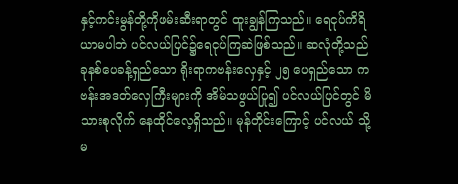နှင့်ကင်းမွန်တို့ကိုဖမ်းဆီးရာတွင် ထူးချွန်ကြသည်။ ရေငုပ်ကိရိယာမပါဘဲ ပင်လယ်ပြင်၌ရေငုပ်ကြဆဲဖြစ်သည်။ ဆလုံတို့သည် ခုနစ်ပေခန့်ရှည်သော ရိုးရာကဗန်းလှေနှင့် ၂၅ ပေရှည်သော ကဗန်းအဒတ်လှေကြီးများကို အိမ်သဖွယ်ပြု၍ ပင်လယ်ပြင်တွင် မိသားစုလိုက် နေထိုင်လေ့ရှိသည်။ မုန်တိုင်းကြောင့် ပင်လယ် သို့မ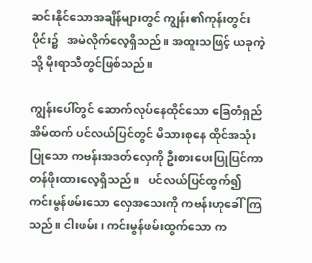ဆင်းနိုင်သောအချိန်များတွင် ကျွန်း၏ကုန်းတွင်းပိုင်း၌   အမဲလိုက်လေ့ရှိသည်။ အထူးသဖြင့် ယခုကဲ့သို့ မိုးရာသီတွင်ဖြစ်သည်။

ကျွန်းပေါ်တွင် ဆောက်လုပ်နေထိုင်သော ခြေတံရှည်အိမ်ထက် ပင်လယ်ပြင်တွင် မိသားစုနေ ထိုင်အသုံးပြုသော ကဗန်းအဒတ်လှေကို ဦးစားပေးပြုပြင်ကာ တန်ဖိုးထားလေ့ရှိသည်။   ပင်လယ်ပြင်ထွက်၍   ကင်းမွန်ဖမ်းသော လှေအသေးကို ကဗန်းဟုခေါ်ကြသည်။ ငါးဖမ်း၊ ကင်းမွန်ဖမ်းထွက်သော က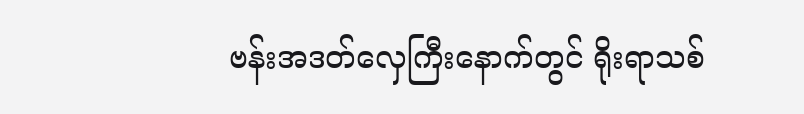ဗန်းအဒတ်လှေကြီးနောက်တွင် ရိုးရာသစ်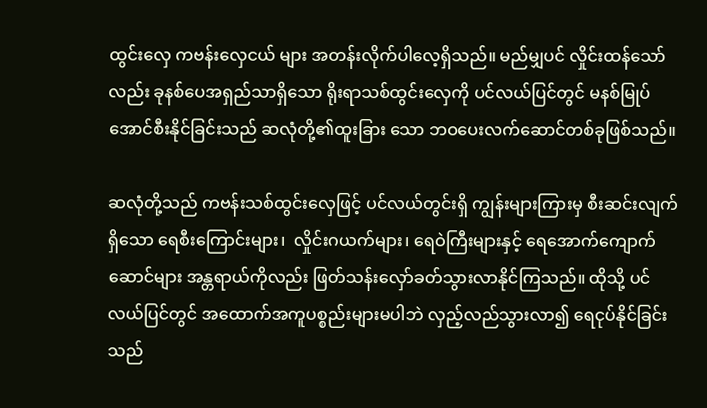ထွင်းလှေ ကဗန်းလှေငယ် များ အတန်းလိုက်ပါလေ့ရှိသည်။ မည်မျှပင် လှိုင်းထန်သော်လည်း ခုနစ်ပေအရှည်သာရှိသော ရိုးရာသစ်ထွင်းလှေကို ပင်လယ်ပြင်တွင် မနစ်မြုပ်အောင်စီးနိုင်ခြင်းသည် ဆလုံတို့၏ထူးခြား သော ဘဝပေးလက်ဆောင်တစ်ခုဖြစ်သည်။

ဆလုံတို့သည် ကဗန်းသစ်ထွင်းလှေဖြင့် ပင်လယ်တွင်းရှိ ကျွန်းများကြားမှ စီးဆင်းလျက်ရှိသော ရေစီးကြောင်းများ၊  လှိုင်းဂယက်များ၊ ရေဝဲကြီးများနှင့် ရေအောက်ကျောက်ဆောင်များ အန္တရာယ်ကိုလည်း ဖြတ်သန်းလှော်ခတ်သွားလာနိုင်ကြသည်။ ထိုသို့ ပင်လယ်ပြင်တွင် အထောက်အကူပစ္စည်းများမပါဘဲ လှည့်လည်သွားလာ၍ ရေငုပ်နိုင်ခြင်းသည်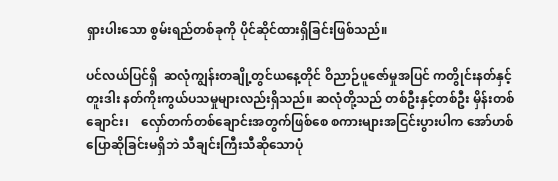ရှားပါးသော စွမ်းရည်တစ်ခုကို ပိုင်ဆိုင်ထားရှိခြင်းဖြစ်သည်။

ပင်လယ်ပြင်ရှိ  ဆလုံကျွန်းတချို့တွင်ယနေ့တိုင် ဝိညာဉ်ပူဇော်မှုအပြင် ကတွိုင်းနတ်နှင့်  တူးဒါး နတ်ကိုးကွယ်ပသမှုများလည်းရှိသည်။ ဆလုံတို့သည် တစ်ဦးနှင့်တစ်ဦး မှိန်းတစ်ချောင်း၊    လှော်တက်တစ်ချောင်းအတွက်ဖြစ်စေ စကားများအငြင်းပွားပါက အော်ဟစ်ပြောဆိုခြင်းမရှိဘဲ သီချင်းကြီးသီဆိုသောပုံ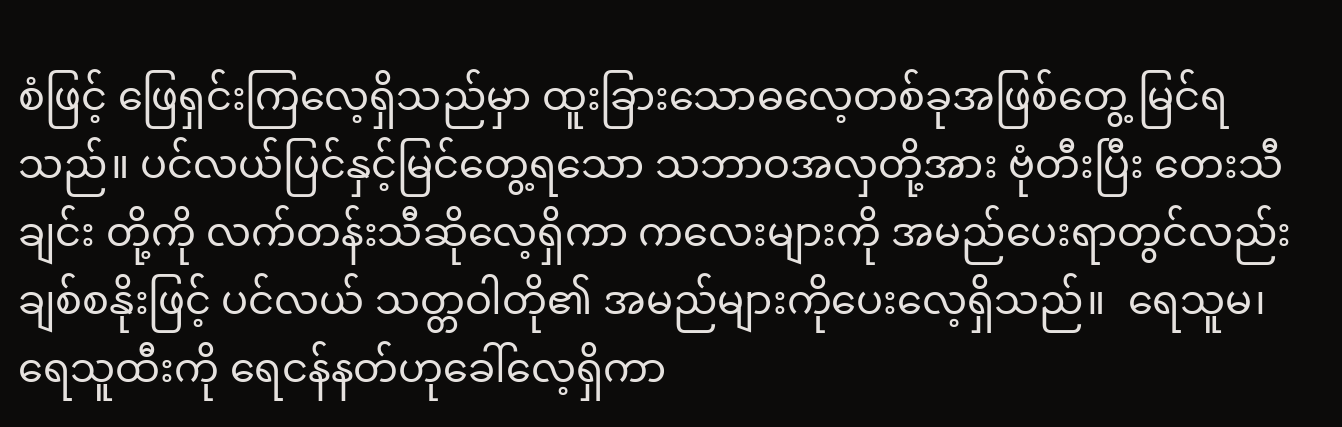စံဖြင့် ဖြေရှင်းကြလေ့ရှိသည်မှာ ထူးခြားသောဓလေ့တစ်ခုအဖြစ်တွေ့ မြင်ရသည်။ ပင်လယ်ပြင်နှင့်မြင်တွေ့ရသော သဘာဝအလှတို့အား ဗုံတီးပြီး တေးသီချင်း တို့ကို လက်တန်းသီဆိုလေ့ရှိကာ ကလေးများကို အမည်ပေးရာတွင်လည်း ချစ်စနိုးဖြင့် ပင်လယ် သတ္တဝါတို၏ အမည်များကိုပေးလေ့ရှိသည်။  ရေသူမ၊ ရေသူထီးကို ရေငန်နတ်ဟုခေါ်လေ့ရှိကာ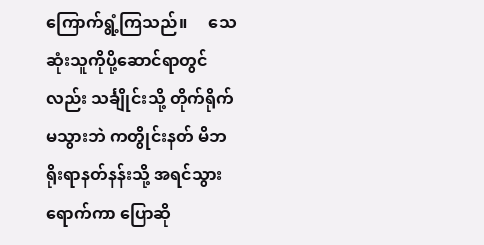ကြောက်ရွံ့ကြသည်။     သေဆုံးသူကိုပို့ဆောင်ရာတွင်လည်း သင်္ချိုင်းသို့ တိုက်ရိုက်မသွားဘဲ ကတွိုင်းနတ် မိဘရိုးရာနတ်နန်းသို့ အရင်သွားရောက်ကာ ပြောဆို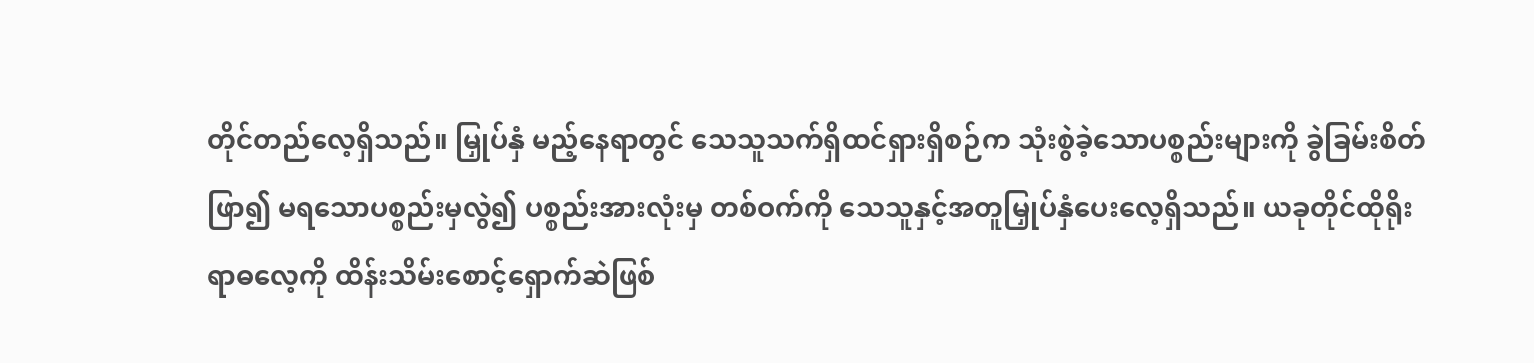တိုင်တည်လေ့ရှိသည်။ မြှုပ်နှံ မည့်နေရာတွင် သေသူသက်ရှိထင်ရှားရှိစဉ်က သုံးစွဲခဲ့သောပစ္စည်းများကို ခွဲခြမ်းစိတ်ဖြာ၍ မရသောပစ္စည်းမှလွဲ၍ ပစ္စည်းအားလုံးမှ တစ်ဝက်ကို သေသူနှင့်အတူမြှုပ်နှံပေးလေ့ရှိသည်။ ယခုတိုင်ထိုရိုးရာဓလေ့ကို ထိန်းသိမ်းစောင့်ရှောက်ဆဲဖြစ်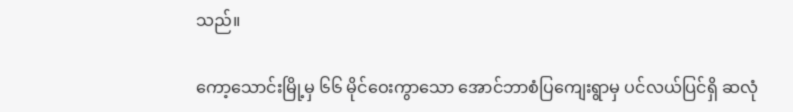သည်။

ကော့သောင်းမြို့မှ ၆၆ မိုင်ဝေးကွာသော အောင်ဘာစံပြကျေးရွာမှ ပင်လယ်ပြင်ရှိ ဆလုံ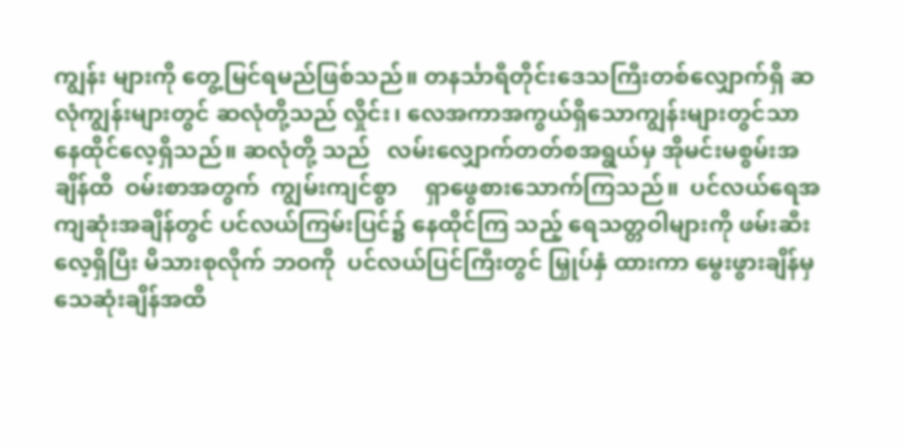ကျွန်း များကို တွေ့မြင်ရမည်ဖြစ်သည်။ တနင်္သာရီတိုင်းဒေသကြီးတစ်လျှောက်ရှိ ဆလုံကျွန်းများတွင် ဆလုံတို့သည် လှိုင်း၊ လေအကာအကွယ်ရှိသောကျွန်းများတွင်သာ နေထိုင်လေ့ရှိသည်။ ဆလုံတို့ သည်   လမ်းလျှောက်တတ်စအရွယ်မှ အိုမင်းမစွမ်းအချိန်ထိ  ဝမ်းစာအတွက်  ကျွမ်းကျင်စွာ     ရှာဖွေစားသောက်ကြသည်။  ပင်လယ်ရေအကျဆုံးအချိန်တွင် ပင်လယ်ကြမ်းပြင်၌ နေထိုင်ကြ သည့် ရေသတ္တဝါများကို ဖမ်းဆီးလေ့ရှိပြီး မိသားစုလိုက် ဘဝကို  ပင်လယ်ပြင်ကြီးတွင် မြှုပ်နှံ ထားကာ မွေးဖွားချိန်မှသေဆုံးချိန်အထိ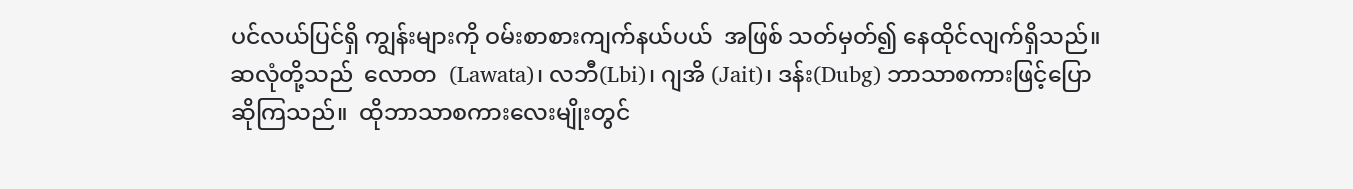ပင်လယ်ပြင်ရှိ ကျွန်းများကို ဝမ်းစာစားကျက်နယ်ပယ်  အဖြစ် သတ်မှတ်၍ နေထိုင်လျက်ရှိသည်။ဆလုံတို့သည်  လောတ  (Lawata)၊ လဘီ(Lbi)၊ ဂျအိ (Jait)၊ ဒန်း(Dubg) ဘာသာစကားဖြင့်‌ပြောဆိုကြသည်။  ထိုဘာသာစကားလေးမျိုးတွင်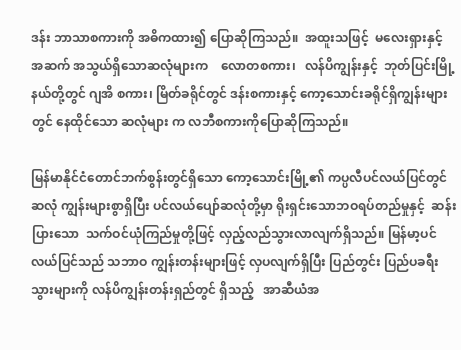ဒန်း ဘာသာစကားကို အဓိကထား၍ ပြောဆိုကြသည်။  အထူးသဖြင့်  မလေးရှားနှင့်   အဆက် အသွယ်ရှိသောဆလုံများက    လောတစကား၊   လန်ပိကျွန်းနှင့်  ဘုတ်ပြင်းမြို့နယ်တို့တွင် ဂျအိ စကား၊ မြိတ်ခရိုင်တွင် ဒန်းစကားနှင့် ကော့သောင်းခရိုင်ရှိကျွန်းများတွင် နေထိုင်သော ဆလုံများ က လဘီစကားကိုပြောဆိုကြသည်။

မြန်မာနိုင်ငံတောင်ဘက်စွန်းတွင်ရှိသော ကော့သောင်းမြို့၏ ကပ္ပလီပင်လယ်ပြင်တွင် ဆလုံ ကျွန်းများစွာရှိပြီး ပင်လယ်ပျော်ဆလုံတို့မှာ ရိုးရှင်းသောဘဝရပ်တည်မှုနှင့်  ဆန်းပြားသော  သက်ဝင်ယုံကြည်မှုတို့ဖြင့် လှည့်လည်သွားလာလျက်ရှိသည်။ မြန်မာ့ပင်လယ်ပြင်သည် သဘာဝ ကျွန်းတန်းများဖြင့် လှပလျက်ရှိပြီး ပြည်တွင်း ပြည်ပခရီးသွားများကို လန်ပိကျွန်းတန်းရှည်တွင် ရှိသည့်   အာဆီယံအ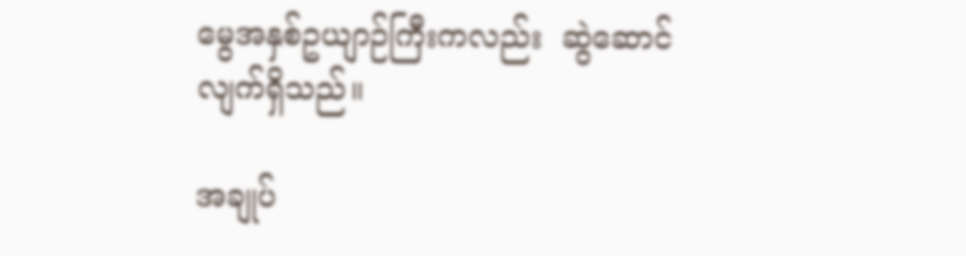မွေအနှစ်ဥယျာဉ်ကြီးကလည်း  ဆွဲဆောင်လျက်ရှိသည်။

အချုပ်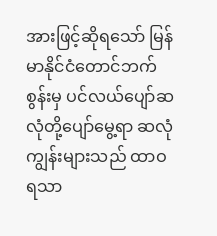အားဖြင့်ဆိုရသော် မြန်မာနိုင်ငံတောင်ဘက်စွန်းမှ ပင်လယ်ပျော်ဆလုံတို့ပျော်မွေ့ရာ ဆလုံကျွန်းများသည် ထာဝရသာ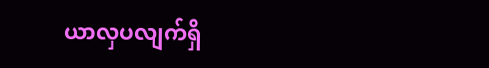ယာလှပလျက်ရှိ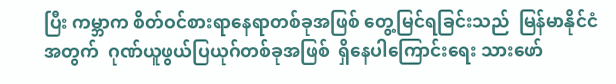ပြီး ကမ္ဘာက စိတ်ဝင်စားရာနေရာတစ်ခုအဖြစ် တွေ့မြင်ရခြင်းသည်  မြန်မာနိုင်ငံအတွက်  ဂုဏ်ယူဖွယ်ပြယုဂ်တစ်ခုအဖြစ်  ရှိနေပါကြောင်းရေး သားဖော်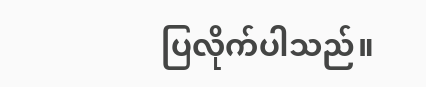ပြလိုက်ပါသည်။